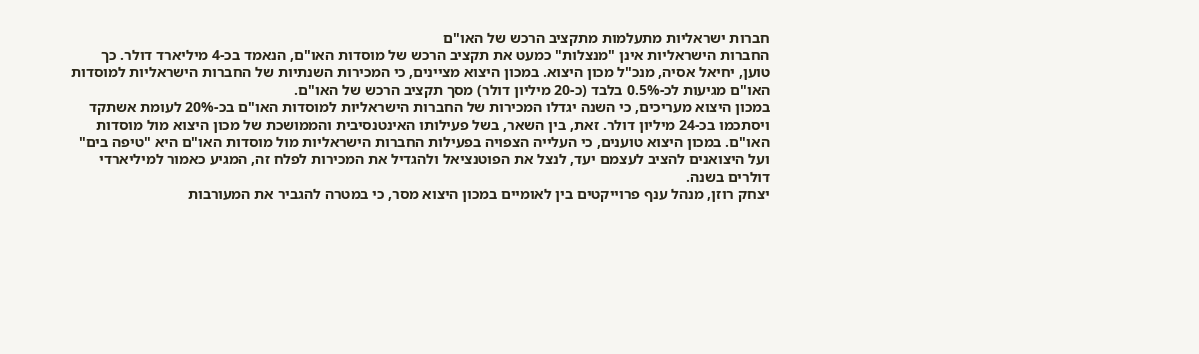חברות ישראליות מתעלמות מתקציב הרכש של האו"ם
החברות הישראליות אינן "מנצלות" כמעט את תקציב הרכש של מוסדות האו"ם, הנאמד בכ-4 מיליארד דולר. כך טוען, יחיאל אסיה, מנכ"ל מכון היצוא. במכון היצוא מציינים, כי המכירות השנתיות של החברות הישראליות למוסדות האו"ם מגיעות לכ-0.5% בלבד (כ-20 מיליון דולר) מסך תקציב הרכש של האו"ם.
במכון היצוא מעריכים, כי השנה יגדלו המכירות של החברות הישראליות למוסדות האו"ם בכ-20% לעומת אשתקד ויסתכמו בכ-24 מיליון דולר. זאת, בין השאר, בשל פעילותו האינטנסיבית והממושכת של מכון היצוא מול מוסדות האו"ם. במכון היצוא טוענים, כי העלייה הצפויה בפעילות החברות הישראליות מול מוסדות האו"ם היא "טיפה בים" ועל היצואנים להציב לעצמם יעד, לנצל את הפוטנציאל ולהגדיל את המכירות לפלח זה, המגיע כאמור למיליארדי דולרים בשנה.
יצחק רוזן, מנהל ענף פרוייקטים בין לאומיים במכון היצוא מסר, כי במטרה להגביר את המעורבות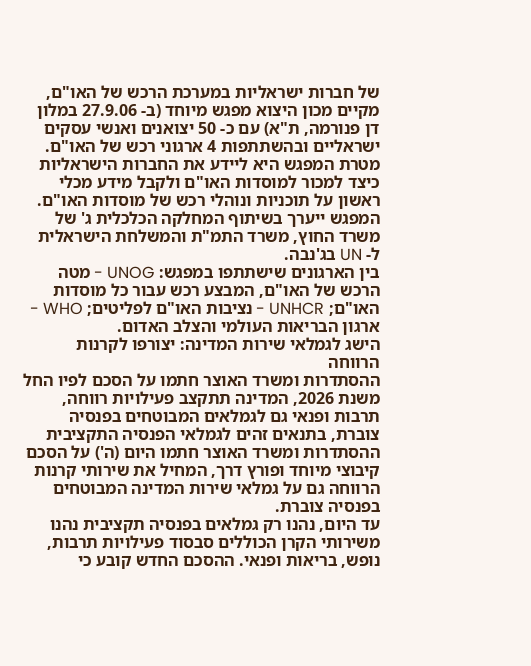של חברות ישראליות במערכת הרכש של האו"ם, מקיים מכון היצוא מפגש מיוחד (ב- 27.9.06 במלון דן פנורמה, ת"א) עם כ- 50 יצואנים ואנשי עסקים ישראליים ובהשתתפות 4 ארגוני רכש של האו"ם. מטרת המפגש היא ליידע את החברות הישראליות כיצד למכור למוסדות האו"ם ולקבל מידע מכלי ראשון על תוכניות ונוהלי רכש של מוסדות האו"ם. המפגש ייערך בשיתוף המחלקה הכלכלית ג' של משרד החוץ, משרד התמ"ת והמשלחת הישראלית ל- UN בג'נבה.
בין הארגונים שישתתפו במפגש: UNOG - מטה הרכש של האו"ם, המבצע רכש עבור כל מוסדות האו"ם; UNHCR - נציבות האו"ם לפליטים; WHO - ארגון הבריאות העולמי והצלב האדום.
הישג לגמלאי שירות המדינה: יצורפו לקרנות הרווחה
ההסתדרות ומשרד האוצר חתמו על הסכם לפיו החל משנת 2026, המדינה תתקצב פעילויות רווחה, תרבות ופנאי גם לגמלאים המבוטחים בפנסיה צוברת, בתנאים זהים לגמלאי הפנסיה התקציבית
ההסתדרות ומשרד האוצר חתמו היום (ה') על הסכם קיבוצי מיוחד ופורץ דרך, המחיל את שירותי קרנות הרווחה גם על גמלאי שירות המדינה המבוטחים בפנסיה צוברת.
עד היום, נהנו רק גמלאים בפנסיה תקציבית נהנו משירותי הקרן הכוללים סבסוד פעילויות תרבות, נופש, בריאות ופנאי. ההסכם החדש קובע כי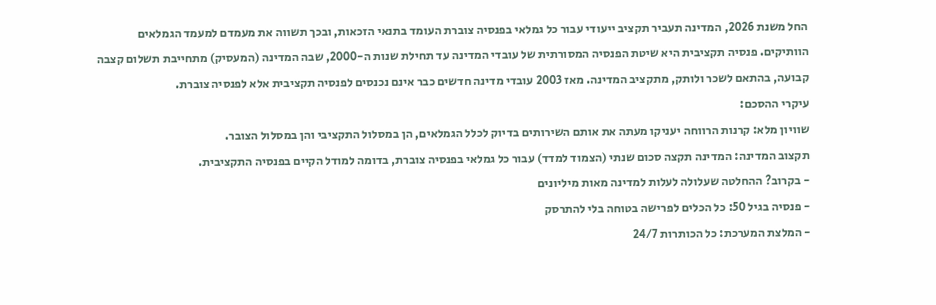החל משנת 2026, המדינה תעביר תקציב ייעודי עבור כל גמלאי בפנסיה צוברת העומד בתנאי הזכאות, ובכך תשווה את מעמדם למעמד הגמלאים הוותיקים. פנסיה תקציבית היא שיטת הפנסיה המסורתית של עובדי המדינה עד תחילת שנות ה-2000, שבה המדינה (המעסיק) מתחייבת תשלום קצבה קבועה, בהתאם לשכר ולותק, מתקציב המדינה. מאז 2003 עובדי מדינה חדשים כבר אינם נכנסים לפנסיה תקציבית אלא לפנסיה צוברת.
עיקרי ההסכם:
שוויון מלא: קרנות הרווחה יעניקו מעתה את אותם השירותים בדיוק לכלל הגמלאים, הן במסלול התקציבי והן במסלול הצובר.
תקצוב המדינה: המדינה תקצה סכום שנתי (הצמוד למדד) עבור כל גמלאי בפנסיה צוברת, בדומה למודל הקיים בפנסיה התקציבית.
- בקרוב? ההחלטה שעלולה לעלות למדינה מאות מיליונים
- פנסיה בגיל 50: כל הכלים לפרישה בטוחה בלי להתרסק
- המלצת המערכת: כל הכותרות 24/7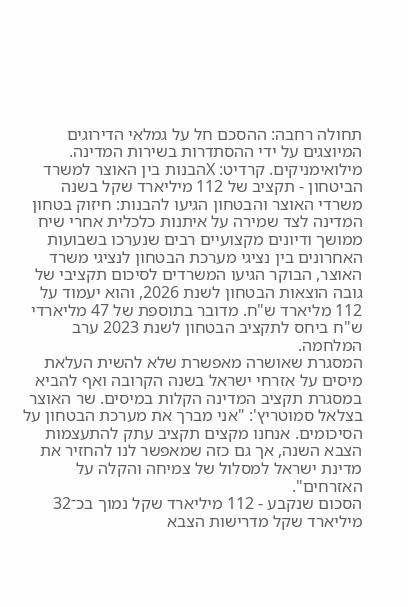תחולה רחבה: ההסכם חל על גמלאי הדירוגים המיוצגים על ידי ההסתדרות בשירות המדינה.
מילואימניקים. קרדיט: Xהבנות בין האוצר למשרד הביטחון - תקציב של 112 מיליארד שקל בשנה
משרדי האוצר והבטחון הגיעו להבנות: חיזוק בטחון המדינה לצד שמירה על איתנות כלכלית אחרי שיח ממושך ודיונים מקצועיים רבים שנערכו בשבועות האחרונים בין נציגי מערכת הבטחון לנציגי משרד האוצר, הבוקר הגיעו המשרדים לסיכום תקציבי של גובה הוצאות הבטחון לשנת 2026, והוא יעמוד על 112 מליארד ש"ח. מדובר בתוספת של 47 מליארדי ש"ח ביחס לתקציב הבטחון לשנת 2023 ערב המלחמה.
המסגרת שאושרה מאפשרת שלא להשית העלאת מיסים על אזרחי ישראל בשנה הקרובה ואף להביא במסגרת תקציב המדינה הקלות במיסים. שר האוצר בצלאל סמוטריץ': "אני מברך את מערכת הבטחון על הסיכומים. אנחנו מקצים תקציב עתק להתעצמות הצבא השנה, אך גם כזה שמאפשר לנו להחזיר את מדינת ישראל למסלול של צמיחה והקלה על האזרחים".
הסכום שנקבע - 112 מיליארד שקל נמוך בכ־32 מיליארד שקל מדרישות הצבא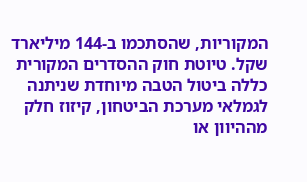המקוריות, שהסתכמו ב‑144 מיליארד שקל. טיוטת חוק ההסדרים המקורית כללה ביטול הטבה מיוחדת שניתנה לגמלאי מערכת הביטחון, קיזוז חלק מההיוון או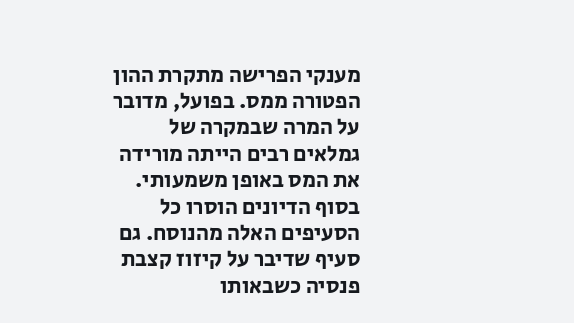מענקי הפרישה מתקרת ההון הפטורה ממס. בפועל, מדובר על המרה שבמקרה של גמלאים רבים הייתה מורידה את המס באופן משמעותי. בסוף הדיונים הוסרו כל הסעיפים האלה מהנוסח. גם סעיף שדיבר על קיזוז קצבת פנסיה כשבאותו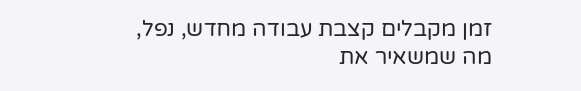זמן מקבלים קצבת עבודה מחדש, נפל, מה שמשאיר את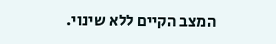המצב הקיים ללא שינוי.